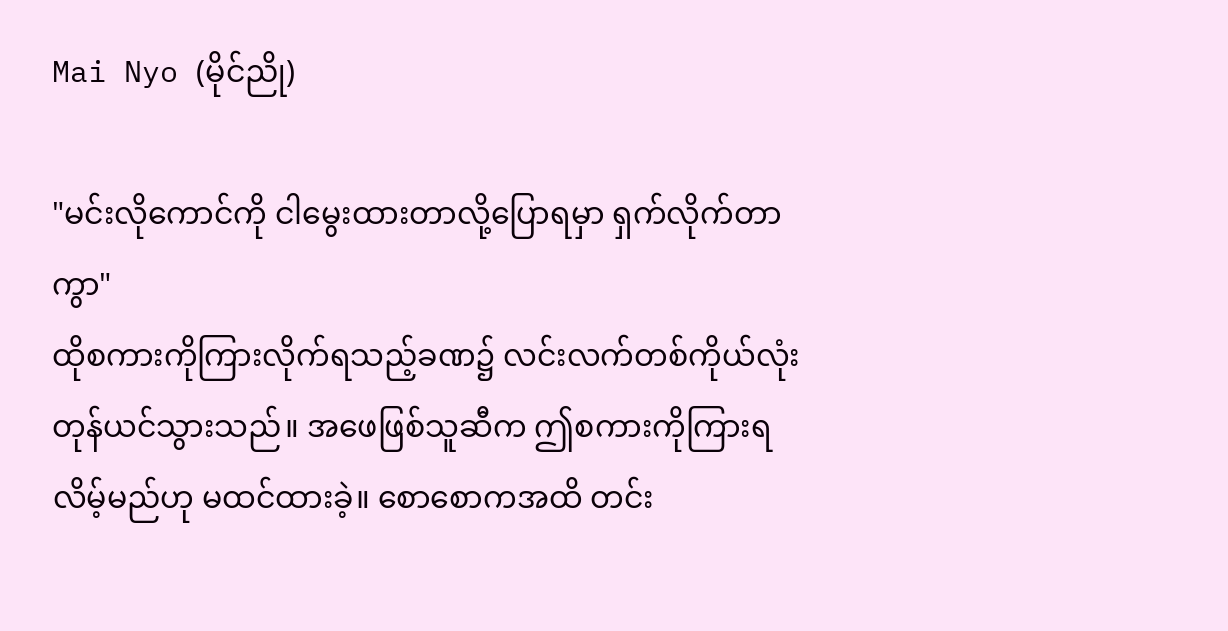Mai Nyo (မိုင်ညို)

"မင်းလိုကောင်ကို ငါမွေးထားတာလို့ပြောရမှာ ရှက်လိုက်တာကွာ"
ထိုစကားကိုကြားလိုက်ရသည့်ခဏ၌ လင်းလက်တစ်ကိုယ်လုံး တုန်ယင်သွားသည်။ အဖေဖြစ်သူဆီက ဤစကားကိုကြားရလိမ့်မည်ဟု မထင်ထားခဲ့။ စောစောကအထိ တင်း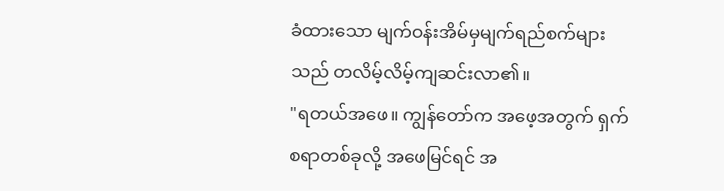ခံထားသော မျက်ဝန်းအိမ်မှမျက်ရည်စက်များသည် တလိမ့်လိမ့်ကျဆင်းလာ၏။
"ရတယ်အဖေ။ ကျွန်တော်က အဖေ့အတွက် ရှက်စရာတစ်ခုလို့ အဖေမြင်ရင် အ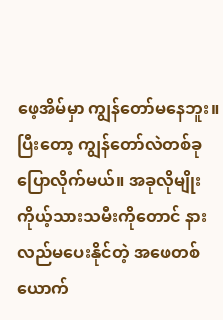ဖေ့အိမ်မှာ ကျွန်တော်မနေဘူး။ ပြီးတော့ ကျွန်တော်လဲတစ်ခုပြောလိုက်မယ်။ အခုလိုမျိုး ကိုယ့်သားသမီးကိုတောင် နားလည်မပေးနိုင်တဲ့ အဖေတစ်ယောက်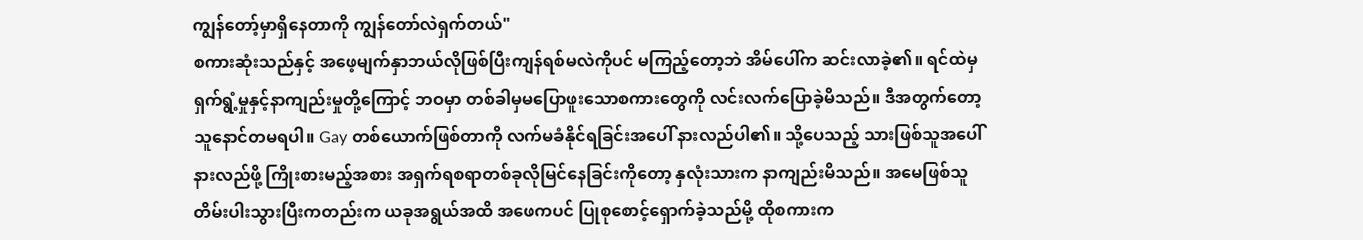ကျွန်တော့်မှာရှိနေတာကို ကျွန်တော်လဲရှက်တယ်"
စကားဆုံးသည်နှင့် အဖေ့မျက်နှာဘယ်လိုဖြစ်ပြီးကျန်ရစ်မလဲကိုပင် မကြည့်တော့ဘဲ အိမ်ပေါ်က ဆင်းလာခဲ့၏။ ရင်ထဲမှ ရှက်ရွံ့မှုနှင့်နာကျည်းမှုတို့ကြောင့် ဘဝမှာ တစ်ခါမှမပြောဖူးသောစကားတွေကို လင်းလက်ပြောခဲ့မိသည်။ ဒီအတွက်တော့ သူနောင်တမရပါ။ Gay တစ်ယောက်ဖြစ်တာကို လက်မခံနိုင်ရခြင်းအပေါ် နားလည်ပါ၏။ သို့ပေသည့် သားဖြစ်သူအပေါ်နားလည်ဖို့ ကြိုးစားမည့်အစား အရှက်ရစရာတစ်ခုလိုမြင်နေခြင်းကိုတော့ နှလုံးသားက နာကျည်းမိသည်။ အမေဖြစ်သူ တိမ်းပါးသွားပြီးကတည်းက ယခုအရွယ်အထိ အဖေကပင် ပြုစုစောင့်ရှောက်ခဲ့သည်မို့ ထိုစကားက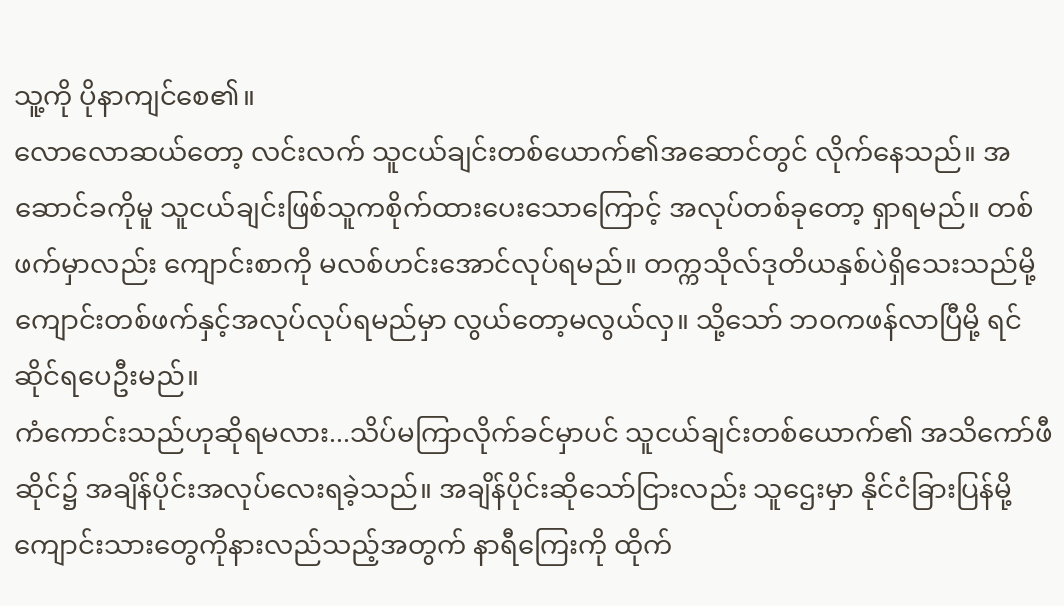သူ့ကို ပိုနာကျင်စေ၏။
လောလောဆယ်တော့ လင်းလက် သူငယ်ချင်းတစ်ယောက်၏အဆောင်တွင် လိုက်နေသည်။ အဆောင်ခကိုမူ သူငယ်ချင်းဖြစ်သူကစိုက်ထားပေးသောကြောင့် အလုပ်တစ်ခုတော့ ရှာရမည်။ တစ်ဖက်မှာလည်း ကျောင်းစာကို မလစ်ဟင်းအောင်လုပ်ရမည်။ တက္ကသိုလ်ဒုတိယနှစ်ပဲရှိသေးသည်မို့ ကျောင်းတစ်ဖက်နှင့်အလုပ်လုပ်ရမည်မှာ လွယ်တော့မလွယ်လှ။ သို့သော် ဘဝကဖန်လာပြီမို့ ရင်ဆိုင်ရပေဦးမည်။
ကံကောင်းသည်ဟုဆိုရမလား...သိပ်မကြာလိုက်ခင်မှာပင် သူငယ်ချင်းတစ်ယောက်၏ အသိကော်ဖီဆိုင်၌ အချိန်ပိုင်းအလုပ်လေးရခဲ့သည်။ အချိန်ပိုင်းဆိုသော်ငြားလည်း သူဌေးမှာ နိုင်ငံခြားပြန်မို့ ကျောင်းသားတွေကိုနားလည်သည့်အတွက် နာရီကြေးကို ထိုက်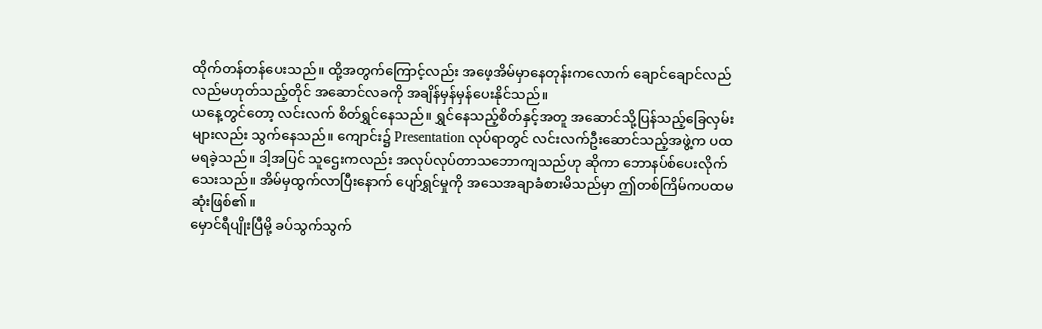ထိုက်တန်တန်ပေးသည်။ ထို့အတွက်ကြောင့်လည်း အဖေ့အိမ်မှာနေတုန်းကလောက် ချောင်ချောင်လည်လည်မဟုတ်သည့်တိုင် အဆောင်လခကို အချိန်မှန်မှန်ပေးနိုင်သည်။
ယနေ့တွင်တော့ လင်းလက် စိတ်ရွှင်နေသည်။ ရွှင်နေသည့်စိတ်နှင့်အတူ အဆောင်သို့ပြန်သည့်ခြေလှမ်းများလည်း သွက်နေသည်။ ကျောင်း၌ Presentation လုပ်ရာတွင် လင်းလက်ဦးဆောင်သည့်အဖွဲ့က ပထမရခဲ့သည်။ ဒါ့အပြင် သူဌေးကလည်း အလုပ်လုပ်တာသဘောကျသည်ဟု ဆိုကာ ဘောနပ်စ်ပေးလိုက်သေးသည်။ အိမ်မှထွက်လာပြီးနောက် ပျော်ရွှင်မှုကို အသေအချာခံစားမိသည်မှာ ဤတစ်ကြိမ်ကပထမဆုံးဖြစ်၏။
မှောင်ရီပျိုးပြီမို့ ခပ်သွက်သွက်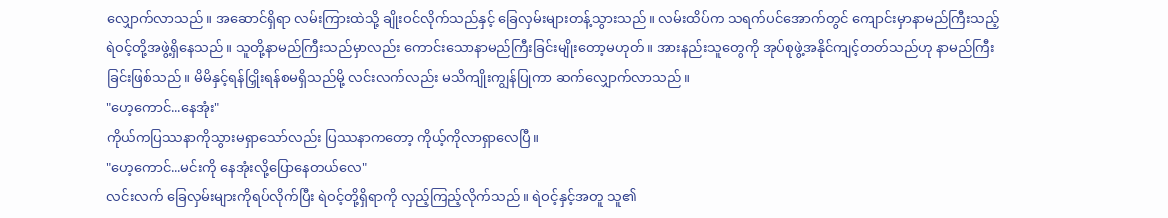လျှောက်လာသည်။ အဆောင်ရှိရာ လမ်းကြားထဲသို့ ချိုးဝင်လိုက်သည်နှင့် ခြေလှမ်းများတန့်သွားသည်။ လမ်းထိပ်က သရက်ပင်အောက်တွင် ကျောင်းမှာနာမည်ကြီးသည့် ရဲဝင့်တို့အဖွဲ့ရှိနေသည်။ သူတို့နာမည်ကြီးသည်မှာလည်း ကောင်းသောနာမည်ကြီးခြင်းမျိုးတော့မဟုတ်။ အားနည်းသူတွေကို အုပ်စုဖွဲ့အနိုင်ကျင့်တတ်သည်ဟု နာမည်ကြီးခြင်းဖြစ်သည်။ မိမိနှင့်ရန်ငြှိုးရန်စမရှိသည်မို့ လင်းလက်လည်း မသိကျိုးကျွန်ပြုကာ ဆက်လျှောက်လာသည်။
"ဟေ့ကောင်...နေအုံး"
ကိုယ်ကပြဿနာကိုသွားမရှာသော်လည်း ပြဿနာကတော့ ကိုယ့်ကိုလာရှာလေပြီ။
"ဟေ့ကောင်...မင်းကို နေအုံးလို့ပြောနေတယ်လေ"
လင်းလက် ခြေလှမ်းများကိုရပ်လိုက်ပြီး ရဲဝင့်တို့ရှိရာကို လှည့်ကြည့်လိုက်သည်။ ရဲဝင့်နှင့်အတူ သူ၏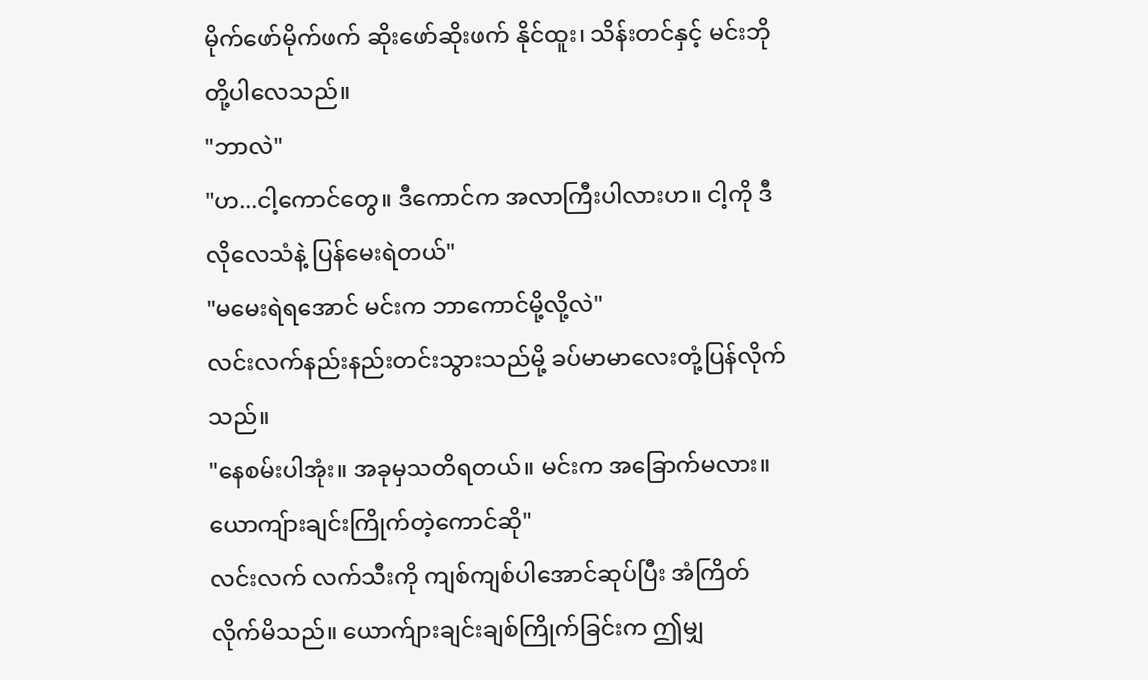မိုက်ဖော်မိုက်ဖက် ဆိုးဖော်ဆိုးဖက် နိုင်ထူး၊ သိန်းတင်နှင့် မင်းဘို တို့ပါလေသည်။
"ဘာလဲ"
"ဟ...ငါ့ကောင်တွေ။ ဒီကောင်က အလာကြီးပါလားဟ။ ငါ့ကို ဒီလိုလေသံနဲ့ ပြန်မေးရဲတယ်"
"မမေးရဲရအောင် မင်းက ဘာကောင်မို့လို့လဲ"
လင်းလက်နည်းနည်းတင်းသွားသည်မို့ ခပ်မာမာလေးတုံ့ပြန်လိုက်သည်။
"နေစမ်းပါအုံး။ အခုမှသတိရတယ်။ မင်းက အခြောက်မလား။ ယောကျ်ားချင်းကြိုက်တဲ့ကောင်ဆို"
လင်းလက် လက်သီးကို ကျစ်ကျစ်ပါအောင်ဆုပ်ပြီး အံကြိတ်လိုက်မိသည်။ ယောက်ျားချင်းချစ်ကြိုက်ခြင်းက ဤမျှ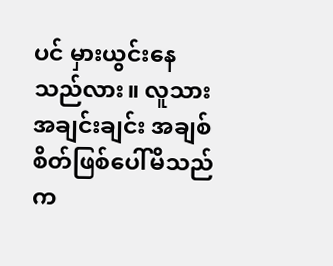ပင် မှားယွင်းနေသည်လား။ လူသားအချင်းချင်း အချစ်စိတ်ဖြစ်ပေါ်မိသည်က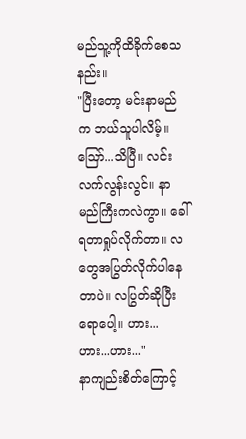မည်သူ့ကိုထိခိုက်စေသနည်း။
"ပြီးတော့ မင်းနာမည်က ဘယ်သူပါလိမ့်။ ဪ...သိပြီ။ လင်းလက်လွန်းလွင်။ နာမည်ကြီးကလဲကွာ။ ခေါ်ရတာရှုပ်လိုက်တာ။ လတွေအပြွတ်လိုက်ပါနေတာပဲ။ လပြွတ်ဆိုပြီးရောပေါ့။ ဟား...ဟား...ဟား..."
နာကျည်းစိတ်ကြောင့်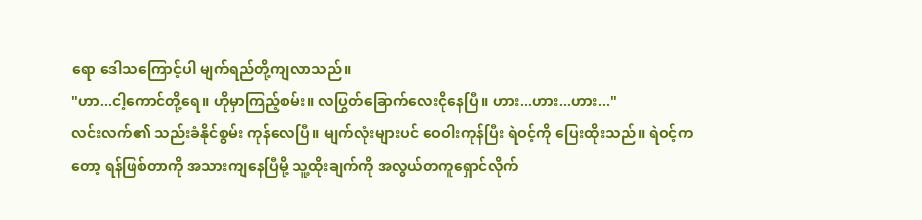ရော ဒေါသကြောင့်ပါ မျက်ရည်တို့ကျလာသည်။
"ဟာ...ငါ့ကောင်တို့ရေ။ ဟိုမှာကြည့်စမ်း။ လပြွတ်ခြောက်လေးငိုနေပြီ။ ဟား...ဟား...ဟား..."
လင်းလက်၏ သည်းခံနိုင်စွမ်း ကုန်လေပြီ။ မျက်လုံးများပင် ဝေဝါးကုန်ပြီး ရဲဝင့်ကို ပြေးထိုးသည်။ ရဲဝင့်ကတော့ ရန်ဖြစ်တာကို အသားကျနေပြီမို့ သူ့ထိုးချက်ကို အလွယ်တကူရှောင်လိုက်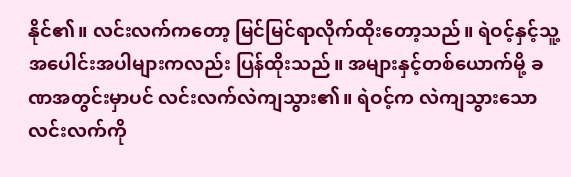နိုင်၏။ လင်းလက်ကတော့ မြင်မြင်ရာလိုက်ထိုးတော့သည်။ ရဲဝင့်နှင့်သူ့အပေါင်းအပါများကလည်း ပြန်ထိုးသည်။ အများနှင့်တစ်ယောက်မို့ ခဏအတွင်းမှာပင် လင်းလက်လဲကျသွား၏။ ရဲဝင့်က လဲကျသွားသော လင်းလက်ကို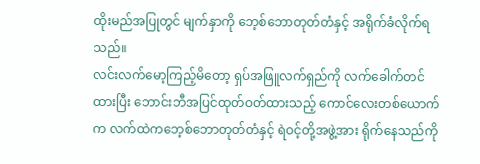ထိုးမည်အပြုတွင် မျက်နှာကို ဘေ့စ်ဘောတုတ်တံနှင့် အရိုက်ခံလိုက်ရသည်။
လင်းလက်မော့ကြည့်မိတော့ ရှပ်အဖြူလက်ရှည်ကို လက်ခေါက်တင်ထားပြီး ဘောင်းဘီအပြင်ထုတ်ဝတ်ထားသည့် ကောင်လေးတစ်ယောက်က လက်ထဲကဘေ့စ်ဘောတုတ်တံနှင့် ရဲဝင့်တို့အဖွဲ့အား ရိုက်နေသည်ကို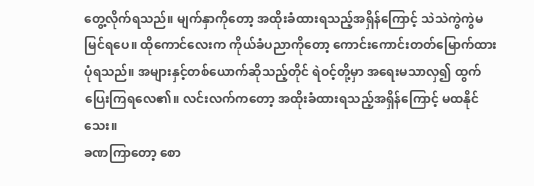တွေ့လိုက်ရသည်။ မျက်နှာကိုတော့ အထိုးခံထားရသည့်အရှိန်ကြောင့် သဲသဲကွဲကွဲမမြင်ရပေ။ ထိုကောင်လေးက ကိုယ်ခံပညာကိုတော့ ကောင်းကောင်းတတ်မြောက်ထားပုံရသည်။ အများနှင့်တစ်ယောက်ဆိုသည့်တိုင် ရဲဝင့်တို့မှာ အရေးမသာလှ၍ ထွက်ပြေးကြရလေ၏။ လင်းလက်ကတော့ အထိုးခံထားရသည့်အရှိန်ကြောင့် မထနိုင်သေး။
ခဏကြာတော့ စော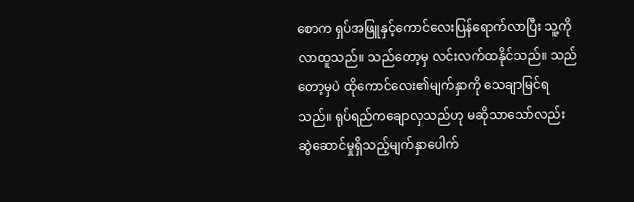စောက ရှပ်အဖြူနှင့်ကောင်လေးပြန်ရောက်လာပြီး သူ့ကိုလာထူသည်။ သည်တော့မှ လင်းလက်ထနိုင်သည်။ သည်တော့မှပဲ ထိုကောင်လေး၏မျက်နှာကို သေချာမြင်ရသည်။ ရုပ်ရည်ကချောလှသည်ဟု မဆိုသာသော်လည်း ဆွဲဆောင်မှုရှိသည့်မျက်နှာပေါက်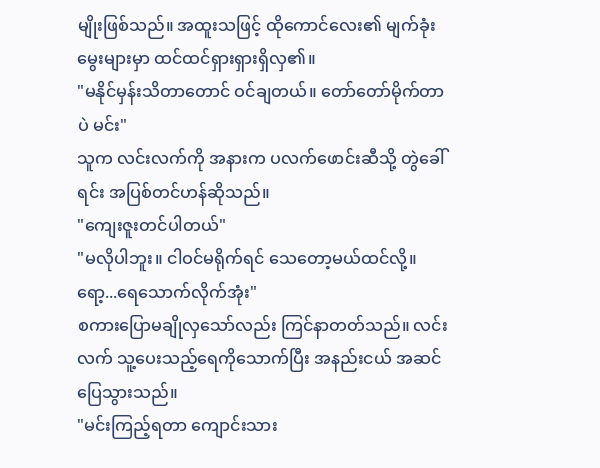မျိုးဖြစ်သည်။ အထူးသဖြင့် ထိုကောင်လေး၏ မျက်ခုံးမွေးများမှာ ထင်ထင်ရှားရှားရှိလှ၏။
"မနိုင်မှန်းသိတာတောင် ဝင်ချတယ်။ တော်တော်မိုက်တာပဲ မင်း"
သူက လင်းလက်ကို အနားက ပလက်ဖောင်းဆီသို့ တွဲခေါ်ရင်း အပြစ်တင်ဟန်ဆိုသည်။
"ကျေးဇူးတင်ပါတယ်"
"မလိုပါဘူး။ ငါဝင်မရိုက်ရင် သေတော့မယ်ထင်လို့။ ရော့...ရေသောက်လိုက်အုံး"
စကားပြောမချိုလှသော်လည်း ကြင်နာတတ်သည်။ လင်းလက် သူ့ပေးသည့်ရေကိုသောက်ပြီး အနည်းငယ် အဆင်ပြေသွားသည်။
"မင်းကြည့်ရတာ ကျောင်းသား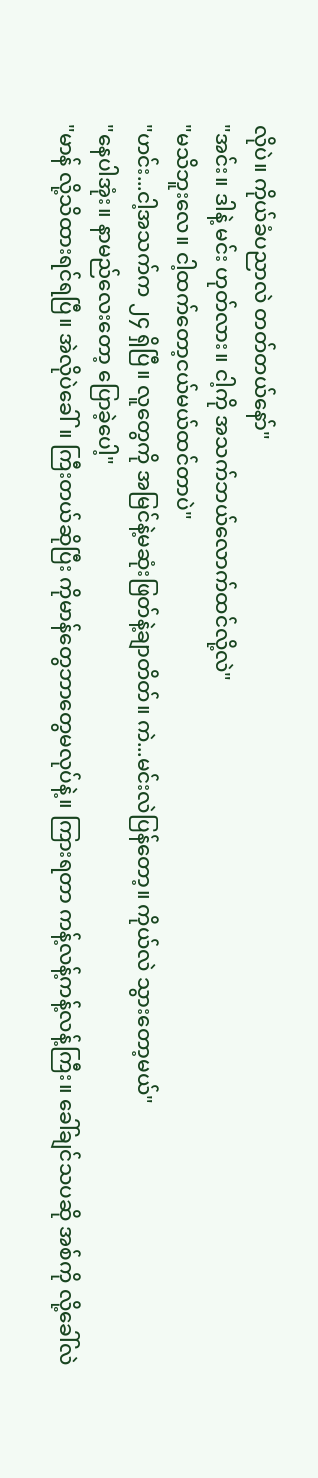လိုပဲ။ ကိုယ်ခံပညာလဲ တတ်တယ်နော်"
"အင်း။ ဒါနဲ့ မင်း ဟုတ်လား။ ငါ့ကို အသက်ဘယ်လောက်ထင်လို့လဲ"
"မသိဘူးလေ။ ငါ့ထက်တော့ငယ်မယ်ထင်တာပဲ"
"ဟင်း...ငါ့အသက်က ၂၄ ရှိပြီ။ လူတွေကို အမြင်နဲ့မဆုံးဖြတ်နဲ့ချာတိတ်။ ကဲ...မင်းလဲပြန်တော့။ ကိုယ်လဲ သွားတော့မယ်"
"နေပါအုံး။ နာမည်လေးတော့ ပြောခဲ့ပေါ့"
"မာန် လို့သိထားရင်ရပြီ။ အဲလိုပဲခေါ်။ ကြီးတယ်ဆိုပြီး ကိုမာန်တွေဘာတွေမလုပ်နဲ့။ ကြားရတာ ကန့်လန့်ကန့်လန့်ကြီး။ ခေါ်ချင်သပဆို အစ်ကို လို့ခေါ်လဲ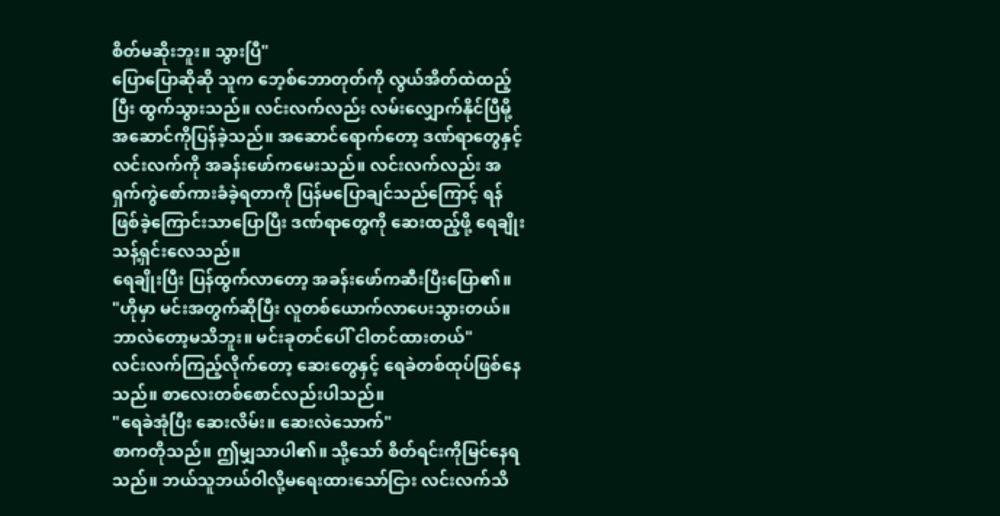စိတ်မဆိုးဘူး။ သွားပြီ"
ပြောပြောဆိုဆို သူက ဘေ့စ်ဘောတုတ်ကို လွယ်အိတ်ထဲထည့်ပြီး ထွက်သွားသည်။ လင်းလက်လည်း လမ်းလျှောက်နိုင်ပြီမို့ အဆောင်ကိုပြန်ခဲ့သည်။ အဆောင်ရောက်တော့ ဒဏ်ရာတွေနှင့် လင်းလက်ကို အခန်းဖော်ကမေးသည်။ လင်းလက်လည်း အရှက်ကွဲစော်ကားခံခဲ့ရတာကို ပြန်မပြောချင်သည်ကြောင့် ရန်ဖြစ်ခဲ့ကြောင်းသာပြောပြီး ဒဏ်ရာတွေကို ဆေးထည့်ဖို့ ရေချိုးသန့်ရှင်းလေသည်။
ရေချိုးပြီး ပြန်ထွက်လာတော့ အခန်းဖော်ကဆီးပြီးပြော၏။
"ဟိုမှာ မင်းအတွက်ဆိုပြီး လူတစ်ယောက်လာပေးသွားတယ်။ ဘာလဲတော့မသိဘူး။ မင်းခုတင်ပေါ် ငါတင်ထားတယ်"
လင်းလက်ကြည့်လိုက်တော့ ဆေးတွေနှင့် ရေခဲတစ်ထုပ်ဖြစ်နေသည်။ စာလေးတစ်စောင်လည်းပါသည်။
"ရေခဲအုံပြီး ဆေးလိမ်း။ ဆေးလဲသောက်"
စာကတိုသည်။ ဤမျှသာပါ၏။ သို့သော် စိတ်ရင်းကိုမြင်နေရသည်။ ဘယ်သူဘယ်ဝါလို့မရေးထားသော်ငြား လင်းလက်သိ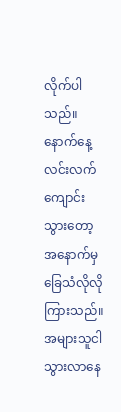လိုက်ပါသည်။
နောက်နေ့ လင်းလက်ကျောင်းသွားတော့ အနောက်မှ ခြေသံလိုလိုကြားသည်။ အများသူငါသွားလာနေ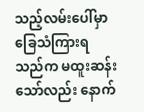သည့်လမ်းပေါ်မှာ ခြေသံကြားရသည်က မထူးဆန်းသော်လည်း နောက်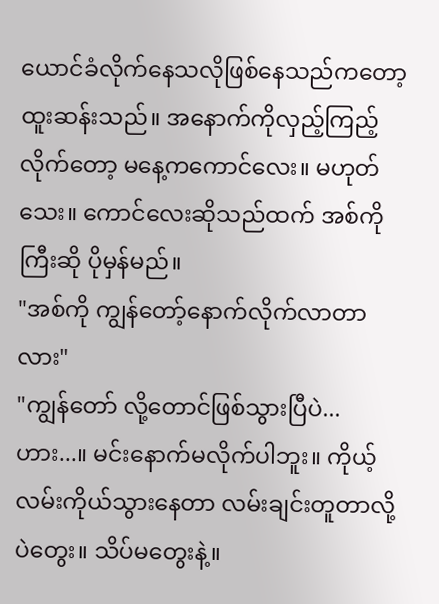ယောင်ခံလိုက်နေသလိုဖြစ်နေသည်ကတော့ထူးဆန်းသည်။ အနောက်ကိုလှည့်ကြည့်လိုက်တော့ မနေ့ကကောင်လေး။ မဟုတ်သေး။ ကောင်လေးဆိုသည်ထက် အစ်ကိုကြီးဆို ပိုမှန်မည်။
"အစ်ကို ကျွန်တော့်နောက်လိုက်လာတာလား"
"ကျွန်တော် လို့တောင်ဖြစ်သွားပြီပဲ...ဟား...။ မင်းနောက်မလိုက်ပါဘူး။ ကိုယ့်လမ်းကိုယ်သွားနေတာ လမ်းချင်းတူတာလို့ပဲတွေး။ သိပ်မတွေးနဲ့။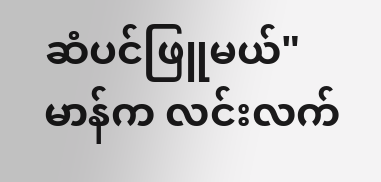ဆံပင်ဖြူမယ်"
မာန်က လင်းလက်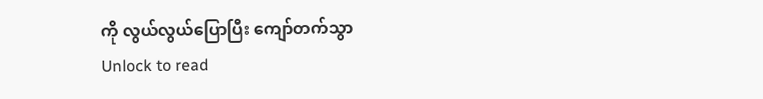ကို လွယ်လွယ်ပြောပြီး ကျော်တက်သွာ
Unlock to read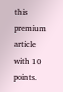this premium article with 10 points.